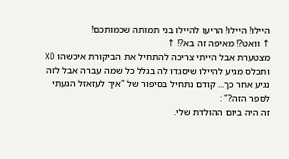היילו! היילו! הריעו להיילו בני תמותה שכמותכם!
↑ וואט?! מאיפה זה בא?! ↑
מצטערת אבל הייתי צריכה להתחיל את הביקורת איכשהו XD ותכלס מגיע להיילו שיסגדו לה בגלל כל שמה עברה אבל לזה נגיע אחר כך... קודם נתחיל בסיפור של "איך לעזאזל הגעתי לספר הזה?" :
זה היה ביום ההולדת שלי.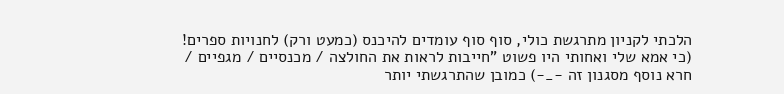הלכתי לקניון מתרגשת כולי, סוף סוף עומדים להיכנס (כמעט ורק) לחנויות ספרים! (כי אמא שלי ואחותי היו פשוט "חייבות לראות את החולצה / מכנסיים / מגפיים / חרא נוסף מסגנון זה -_-) כמובן שהתרגשתי יותר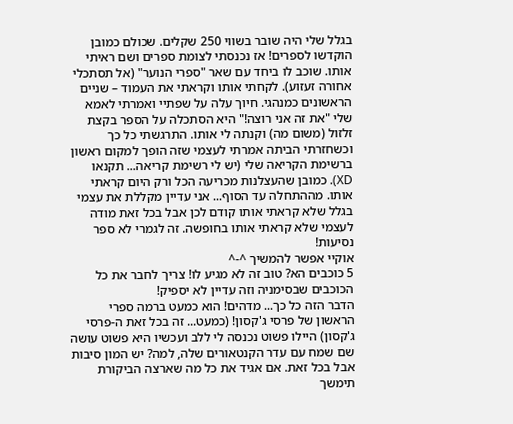בגלל שלי היה שובר בשווי 250 שקלים. שכולם כמובן הוקדשו לספרים! אז נכנסתי לצומת ספרים ושם ראיתי אותו. שוכב לו ביחד עם שאר "ספרי הנוער" (אל תסתכלי אחורה זעזוע). לקחתי אותו וקראתי את העמוד – שניים הראשונים כמנהגי. חיוך עלה על שפתיי ואמרתי לאמא שלי "את זה אני רוצה!" היא הסתכלה על הספר בקצת זלזול (משום מה) וקנתה לי אותו. התרגשתי כל כך וכשחזרתי הביתה אמרתי לעצמי שזה הופך למקום ראשון ברשימת הקריאה שלי (יש לי רשימת קריאה... תקנאו XD). כמובן שהעצלנות מכריעה הכל ורק היום קראתי אותו. מההתחלה עד הסוף... אני עדיין מקללת את עצמי בגלל שלא קראתי אותו קודם לכן אבל בכל זאת מודה לעצמי שלא קראתי אותו בחופשה. זה לגמרי לא ספר נסיעות!
אוקיי אפשר להמשיך ^-^
5 כוכבים הא? טוב זה לא מגיע לו! צריך לחבר את כל הכוכבים שבסימניה וזה עדיין לא יספיק!
הדבר הזה כל כך... מדהים! הוא כמעט ברמה ספרי הראשון של פרסי ג'קסון! (כמעט... זה בכל זאת ה-פרסי ג'קסון) היילו פשוט נכנסה לי ללב ועכשיו היא פשוט עושה שם שמח עם עדר הקנטאורים שלה, למה? יש המון סיבות אבל בכל זאת. אם אגיד את כל מה שארצה הביקורת תימשך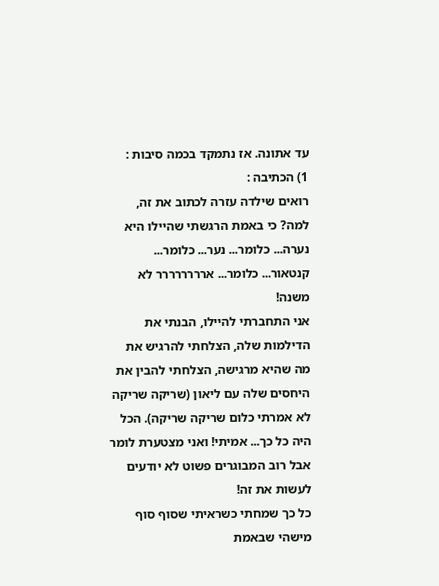עד אתונה. אז נתמקד בכמה סיבות :
1) הכתיבה :
רואים שילדה עזרה לכתוב את זה, למה? כי באמת הרגשתי שהיילו היא נערה... כלומר... נער... כלומר... קנטאור... כלומר... ארררררררר לא משנה!
אני התחברתי להיילו, הבנתי את הדילמות שלה, הצלחתי להרגיש את מה שהיא מרגישה, הצלחתי להבין את היחסים שלה עם ליאון (שריקה שריקה לא אמרתי כלום שריקה שריקה). הכל היה כל כך... אמיתי! ואני מצטערת לומר אבל רוב המבוגרים פשוט לא יודעים לעשות את זה!
כל כך שמחתי כשראיתי שסוף סוף מישהי שבאמת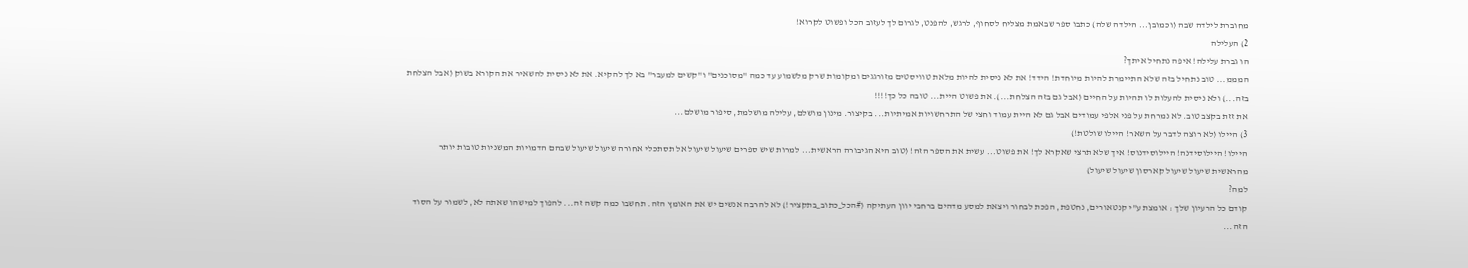מחוברת לילדה שבה (וכמובן... הילדה שלה) כתבו ספר שבאמת מצליח לסחוף, לרגש, להפנט, לגרום לך לעזוב הכל ופשוט לקרוא!
2) העלילה
הו גברת עלילה! איפה נתחיל איתך?
המממ... טוב נתחיל בזה שלא התיימרת להיות מיוחדת! הידד! את לא ניסית להיות מלאת טוויסטים מזורגגים ומקומות שרק מלשמוע עד כמה "מסוכנים" ו"קשים למעבר" בא לך להקיא. את לא ניסית להשאיר את הקורא בשוק (אבל הצלחת בזה...) ולא ניסית להעלות לו תהיות על החיים (אבל גם בזה הצלחת...). את פשוט היית... טובה כל כך!!!!
את זזת בקצב טוב. לא נמרחת על פני אלפי עמודים אבל גם לא היית עמוד וחצי של התרחשויות אמיתיות... בקיצור. מינון מושלם, עלילה מושלמת, סיפור מושלם...
3) היילו (לא רוצה לדבר על השאר! היילו שולטת!)
היילו! היילוסידנה! היילוסידנוס! איך שלא תרצי שאקרא לך! את פשוט... עשית את הספר הזה! (טוב היא הגיבורה הראשית... למרות שיש ספרים שיעול שיעול אל תסתכלי אחורה שיעול שיעול שבהם הדמויות המשניות טובות יותר מהראשית שיעול שיעול קארסון שיעול שיעול)
למה?
קודם כל הרעיון שלך : אומצת ע"י קנטאורים, נחטפת, הפכת לבחור ויצאת למסע מדהים ברחבי יוון העתיקה (#הכל_כתוב_בתקציר!) לא להרבה אנשים יש את האומץ הזה. תחשבו כמה קשה זה... להפוך למישהו שאתה לא, לשמור על הסוד הזה...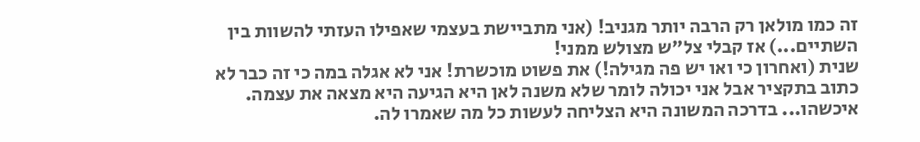זה כמו מולאן רק הרבה יותר מגניב! (אני מתביישת בעצמי שאפילו העזתי להשוות בין השתיים...) אז קבלי צל"ש מצולש ממני!
שנית (ואחרון כי ואו יש פה מגילה!) את פשוט מוכשרת! אני לא אגלה במה כי זה כבר לא כתוב בתקציר אבל אני יכולה לומר שלא משנה לאן היא הגיעה היא מצאה את עצמה. איכשהו... בדרכה המשונה היא הצליחה לעשות כל מה שאמרו לה.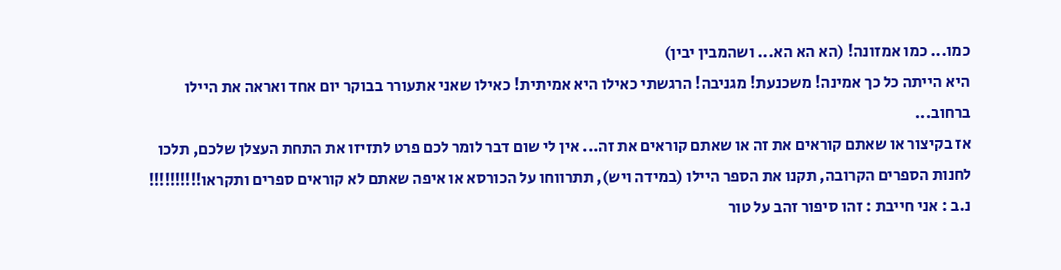כמו... כמו אמזונה! (הא הא הא... ושהמבין יבין)
היא הייתה כל כך אמינה! משכנעת! מגניבה! הרגשתי כאילו היא אמיתית! כאילו שאני אתעורר בבוקר יום אחד ואראה את היילו ברחוב...
אז בקיצור או שאתם קוראים את זה או שאתם קוראים את זה... אין לי שום דבר לומר לכם פרט לתזיזו את התחת העצלן שלכם, תלכו לחנות הספרים הקרובה, תקנו את הספר היילו (במידה ויש), תתרווחו על הכורסא או איפה שאתם לא קוראים ספרים ותקראו!!!!!!!!!!
נ.ב : אני חייבת : זהו סיפור זהב על טור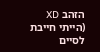הזהב XD
(הייתי חייבת לסיים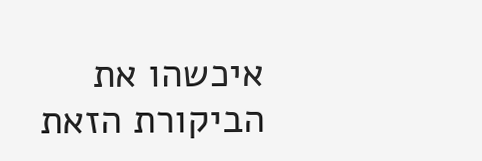איכשהו את הביקורת הזאת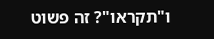ו"תקראו"? זה פשוט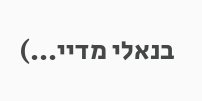בנאלי מדיי...)